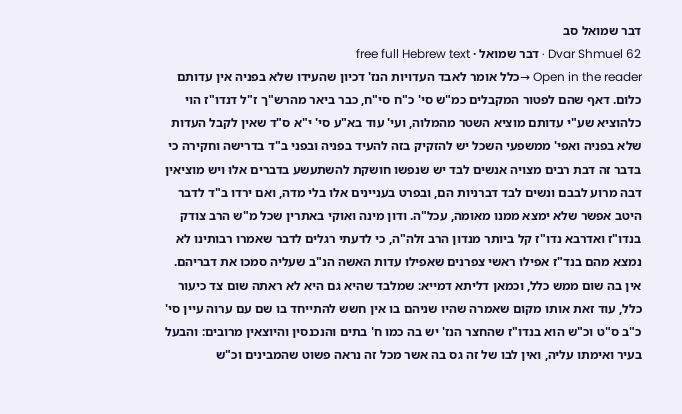דבר שמואל סב
Dvar Shmuel 62 · דבר שמואל · free full Hebrew text
Open in the reader →כלל אומר לאבד העדויות הנז' דכיון שהעידו שלא בפניה אין עדותם כלום. דאף שהם לפטור המקבלים כמ"ש סי' כ"ח סי"ח, כבר ביאר מהרש"ך ז"ל דנדו"ז הוי כלהוציא שע"י עדותם מוציא השטר מהמלוה, ועי' עוד בא"ע סי' י"א ס"ד שאין לקבל העדות שלא בפניה ואפי' ממשפעי השכל יש להזקיק בזה להעיד בפניה ובפני ב"ד בדרישה וחקירה כי בדבר זה דבת רבים מצויה אנשים לבד יש שנפשו חושקת להשתעשע בדברים אלו ויש מוציאין דבה מרוע לבבם ונשים לבד דברניות הם, ובפרט בעניינים אלו בלי מדה, ואם ירדו ב"ד לדבר היטב אפשר שלא ימצא ממנו מאומה, עכל"ה. ודון מינה ואוקי באתרין שכל מ"ש הרב צודק בנדו"ז ואדרבא נדו"ז קל ביותר מנדון הרב זלה"ה, כי לדעתי רגלים לדבר שאמרו רבותינו לא נמצא מהם בנד"ז אפילו ראשי צפרנים שאפילו עדות האשה הנ"ב שעליה סמכו את דבריהם. אין בה שום ממש כלל, וכמאן דליתא דמייא: שמלבד שהיא גם היא לא ראתה שום צד כיעור כלל, עוד זאת אותו מקום שאמרה שהיו שניהם בו אין חשש להתייחד בו שם עם ערוה עיין סי' כ"ב ס"ט וכ"ש הוא בנדו"ז שהחצר הנז' יש בה כמו ח' בתים והנכנסין והיוצאין מרובים: והבעל בעיר ואימתו עליה, ואין לבו של זה גס בה אשר מכל זה נראה פשוט שהמבינים וכ"ש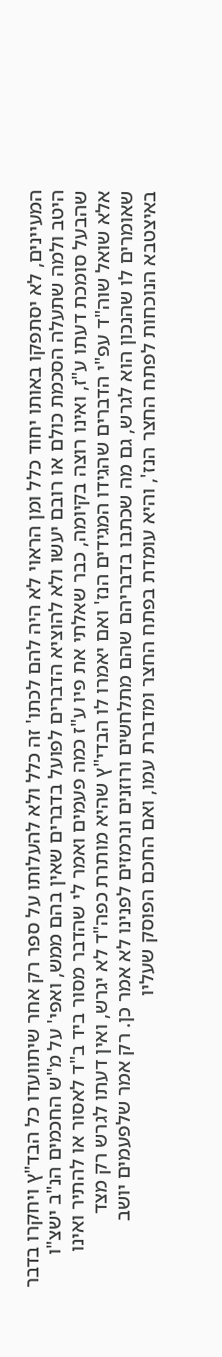המעיינים, לא יסתפקו באותו יחוד כלל ומן הראוי לא היה להם לכתו' זה כלל ולא להעלותו על ספר רק אחר שיתוועדו כל הבד"ץ ויחקרו בדבר היטב ולמה שתעלה הסכמת כולם או רובם יעשו ולא להוציא הדברים לפועל בדברים שאין בהם ממש, ואפי' על מ"ש החכמים הנ"ב ישצ"ו שהבעל סומכת דעתו ע"ז, ואינו רוצה בקיומה, כבר שאלתי את פיו ע"ז כמה פעמים ואמר לי שהדבר מסור ביד ב"ד לאסור או להתיר ואינו אלא שואל שוה"ד עפ"י הדברים שהגידו המגידים הנז' ואם יאמרו לו הבדי"ץ שהיא מותרת כפה"ד לא יגרש, ואין דעתו לגרש רק מצד שאומרים לו שהנכון הוא לגרש, גם מה שכתבו בדבריהם שהם מתלחשים ורוזנים ונרמזים לפנינו לא אמר כן. רק אמר שלפעמים יושב באיצטבא הנוכחות לפתח החצר הנז', והיא עומדת בפתח החצר ומדברת עמו, ואם החכם הפוסק שעליו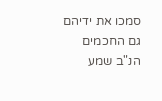סמכו את ידיהם גם החכמים הנ"ב שמע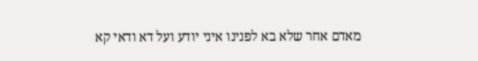מאדם אחר שלא בא לפנינו איני יודע ועל דא ודאי קא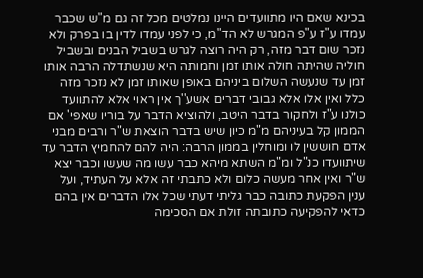בכינא שאם היו מתוועדים היינו נמלטים מכל זה גם מ"ש שכבר עמדו ע"ז ע"פ המגרש לא הד"מ, כי לפני עמדו לדין בו בפרק ולא נזכר שום דבר מזה, רק היה רוצה לגרש בשביל הבנים ובשביל חוליה שהיתה חולה אותו זמן וחמותה היא שנשתדלה הרבה אותו זמן עד שנעשה השלום ביניהם באופן שאותו זמן לא נזכר מזה כלל ואין אלו אלא גבובי דברים אשע''ך אין ראוי אלא להתוועד כולנו ע"ז ולחקור בדבר היטב, ולהוציא הדבר על בוריו שאפי' אם הממון קל בעיניהם מ"מ כיון שיש בדבר הוצאת ש"ר ורבים מבני אדם חוששין לו ומוחלין בממון הרבה: היה להם להחמיץ הדבר עד שיתוועדו כנ"ל ומ"מ השתא מיהא כבר עשו מה שעשו וכבר יצא ש"ר ואין אחר מעשה כלום ולא כתבתי זה אלא על העתיד, ועל ענין הפקעת כתובה כבר גליתי דעתי שכל אלו הדברים אין בהם כדאי להפקיעה כתובתה זולת אם הסכימה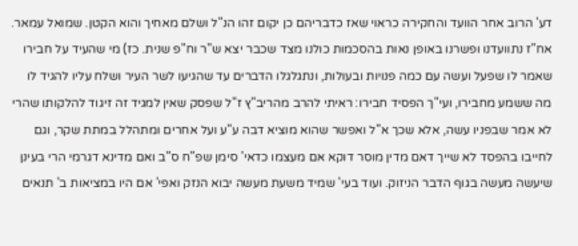דע' הרוב אחר הוועד והחקירה כראוי שאז כדבריהם כן יקום זהו הנ"ל ושלם מאחיך והוא הקטן. שמואל עמאר. אח"ז נתוועדנו ופשרנו באופן נאות בהסכמות כולנו מצד שכבר יצא ש"ר וח"פ שנית. כז) מי שהעיד על חבירו שאמר לו שפעל ועשה עם כמה פנויות ובעולות, ונתגלגלו הדברים עד שהגיעו לשר העיר ושלח עליו להגיד לו מה ששמע מחבירו, ועי"ך הפסיד חבירו: ראיתי להרב מהריב"ץ ז"ל שפסק שאין למגיד זה זיגוד להלקותו שהרי לא אמר שבפניו עשה, אלא שכך א"ל ואפשר שהוא מוציא דבה ע"ע ועל אחרים ומתהלל במתת שקר, וגם לחייבו בהפסד לא שייך דאם מדין מוסר דוקא אם מעצמו כדאי' סימן שפ"ח ס"ב ואם מדינא דגרמי הרי בעינן שיעשה מעשה בגוף הדבר הניזוק. ועוד בעי' שמיד משעת מעשה יבוא הנזק ואפי' אם היו במציאות ב' תנאים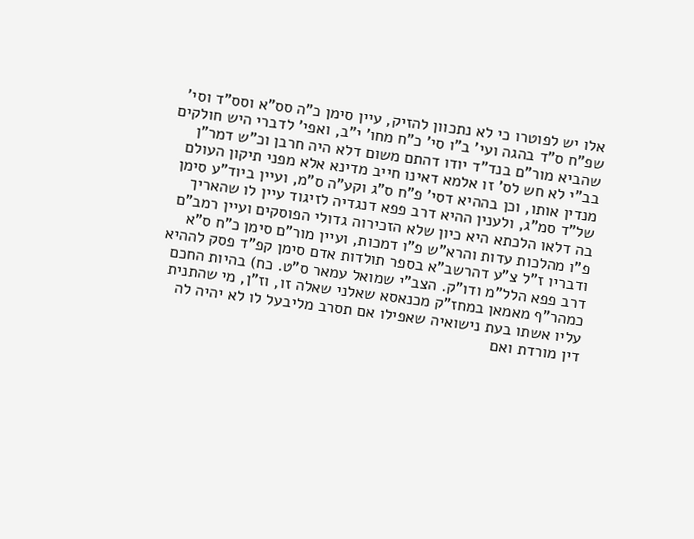אלו יש לפוטרו כי לא נתכוון להזיק, עיין סימן כ"ה סס"א וסס"ד וסי' שפ"ח ס"ד בהגה ועי' ב"ו סי' כ"ח מחו' י"ב, ואפי' לדברי היש חולקים שהביא מור"ם בנד"ד יודו דהתם משום דלא היה חרבן וכ"ש דמר"ן בב"י לא חש לס' זו אלמא דאינו חייב מדינא אלא מפני תיקון העולם מנדין אותו, וכן בההיא דסי' פ"ח ס"ג וקע"ה ס"מ, ועיין ביוד"ע סימן של"ד סמ"ג, ולענין ההיא דרב פפא דנגדיה לזיגוד עיין לו שהאריך בה דלאו הלכתא היא כיון שלא הזכירוה גדולי הפוסקים ועיין רמב"ם פ"ו מהלכות עדות והרא"ש פ"ו דמכות, ועיין מור"ם סימן כ"ח ס"א ודבריו ז"ל צ"ע דהרשב"א בספר תולדות אדם סימן קפ"ד פסק לההיא דרב פפא הלל"מ ודו"ק. הצב"י שמואל עמאר ס"ט. כח) בהיות החכם כמהר"ף מאמאן במחז"ק מכנאסא שאלני שאלה זו, וז"ן, מי שהתנית עליו אשתו בעת נישואיה שאפילו אם תסרב מליבעל לו לא יהיה לה דין מורדת ואם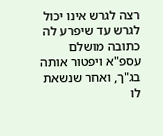רצה לגרש אינו יכול לגרש עד שיפרע לה כתובה מושלם עספ"א ויפטור אותה בג"ך, ואחר שנשאת לו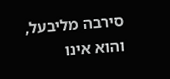סירבה מליבעל, והוא אינו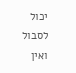יכול לסבול ואין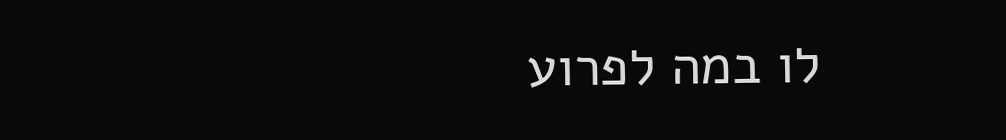לו במה לפרוע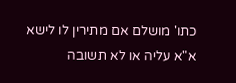כתו' מושלם אם מתירין לו לישא א"א עליה או לא תשובה